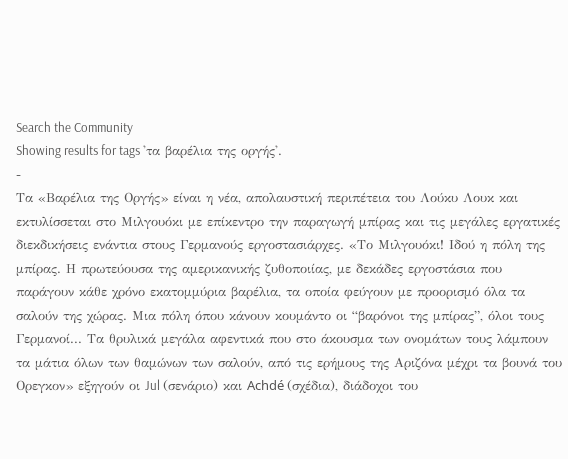Search the Community
Showing results for tags 'τα βαρέλια της οργής'.
-
Τα «Βαρέλια της Οργής» είναι η νέα, απολαυστική περιπέτεια του Λούκυ Λουκ και εκτυλίσσεται στο Μιλγουόκι με επίκεντρο την παραγωγή μπίρας και τις μεγάλες εργατικές διεκδικήσεις ενάντια στους Γερμανούς εργοστασιάρχες. «Το Μιλγουόκι! Ιδού η πόλη της μπίρας. Η πρωτεύουσα της αμερικανικής ζυθοποιίας, με δεκάδες εργοστάσια που παράγουν κάθε χρόνο εκατομμύρια βαρέλια, τα οποία φεύγουν με προορισμό όλα τα σαλούν της χώρας. Μια πόλη όπου κάνουν κουμάντο οι “βαρόνοι της μπίρας”, όλοι τους Γερμανοί... Τα θρυλικά μεγάλα αφεντικά που στο άκουσμα των ονομάτων τους λάμπουν τα μάτια όλων των θαμώνων των σαλούν, από τις ερήμους της Αριζόνα μέχρι τα βουνά του Ορεγκον» εξηγούν οι Jul (σενάριο) και Achdé (σχέδια), διάδοχοι του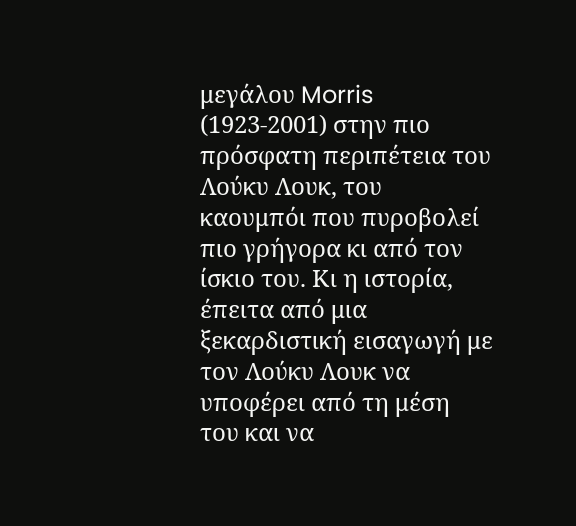μεγάλου Morris (1923-2001) στην πιο πρόσφατη περιπέτεια του Λούκυ Λουκ, του καουμπόι που πυροβολεί πιο γρήγορα κι από τον ίσκιο του. Κι η ιστορία, έπειτα από μια ξεκαρδιστική εισαγωγή με τον Λούκυ Λουκ να υποφέρει από τη μέση του και να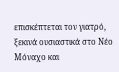επισκέπτεται τον γιατρό, ξεκινά ουσιαστικά στο Νέο Μόναχο και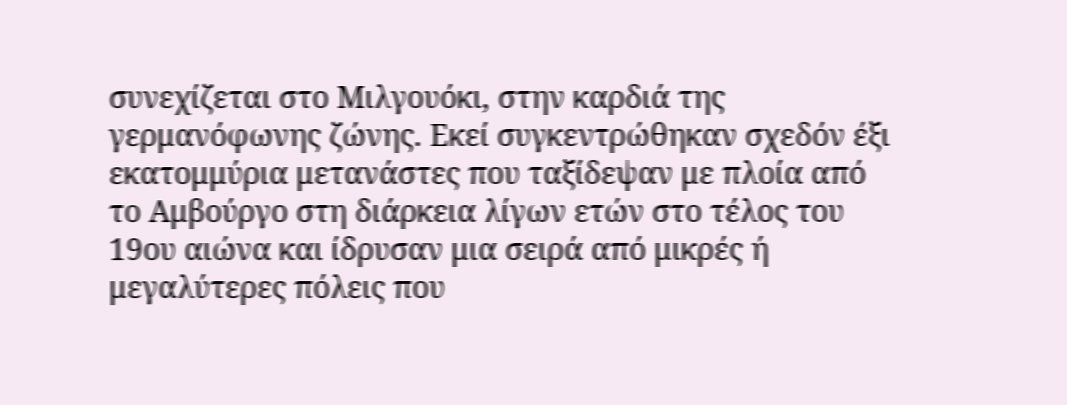συνεχίζεται στο Μιλγουόκι, στην καρδιά της γερμανόφωνης ζώνης. Εκεί συγκεντρώθηκαν σχεδόν έξι εκατομμύρια μετανάστες που ταξίδεψαν με πλοία από το Αμβούργο στη διάρκεια λίγων ετών στο τέλος του 19ου αιώνα και ίδρυσαν μια σειρά από μικρές ή μεγαλύτερες πόλεις που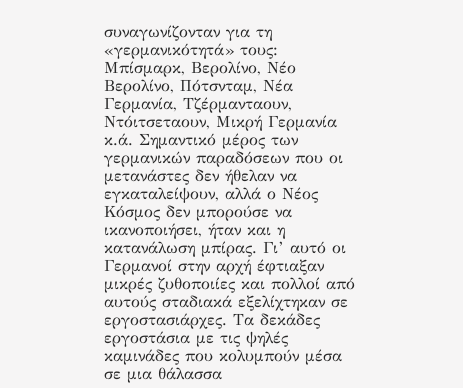συναγωνίζονταν για τη «γερμανικότητά» τους: Μπίσμαρκ, Βερολίνο, Νέο Βερολίνο, Πότσνταμ, Νέα Γερμανία, Τζέρμανταουν, Ντόιτσεταουν, Μικρή Γερμανία κ.ά. Σημαντικό μέρος των γερμανικών παραδόσεων που οι μετανάστες δεν ήθελαν να εγκαταλείψουν, αλλά ο Νέος Κόσμος δεν μπορούσε να ικανοποιήσει, ήταν και η κατανάλωση μπίρας. Γι’ αυτό οι Γερμανοί στην αρχή έφτιαξαν μικρές ζυθοποιίες και πολλοί από αυτούς σταδιακά εξελίχτηκαν σε εργοστασιάρχες. Τα δεκάδες εργοστάσια με τις ψηλές καμινάδες που κολυμπούν μέσα σε μια θάλασσα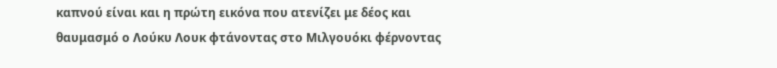καπνού είναι και η πρώτη εικόνα που ατενίζει με δέος και θαυμασμό ο Λούκυ Λουκ φτάνοντας στο Μιλγουόκι φέρνοντας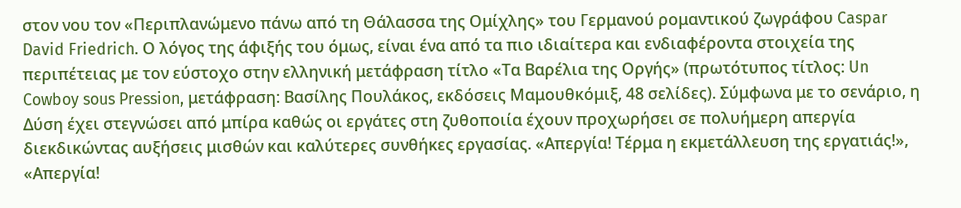στον νου τον «Περιπλανώμενο πάνω από τη Θάλασσα της Ομίχλης» του Γερμανού ρομαντικού ζωγράφου Caspar David Friedrich. Ο λόγος της άφιξής του όμως, είναι ένα από τα πιο ιδιαίτερα και ενδιαφέροντα στοιχεία της περιπέτειας με τον εύστοχο στην ελληνική μετάφραση τίτλο «Τα Βαρέλια της Οργής» (πρωτότυπος τίτλος: Un Cowboy sous Pression, μετάφραση: Βασίλης Πουλάκος, εκδόσεις Μαμουθκόμιξ, 48 σελίδες). Σύμφωνα με το σενάριο, η Δύση έχει στεγνώσει από μπίρα καθώς οι εργάτες στη ζυθοποιία έχουν προχωρήσει σε πολυήμερη απεργία διεκδικώντας αυξήσεις μισθών και καλύτερες συνθήκες εργασίας. «Απεργία! Τέρμα η εκμετάλλευση της εργατιάς!», «Απεργία!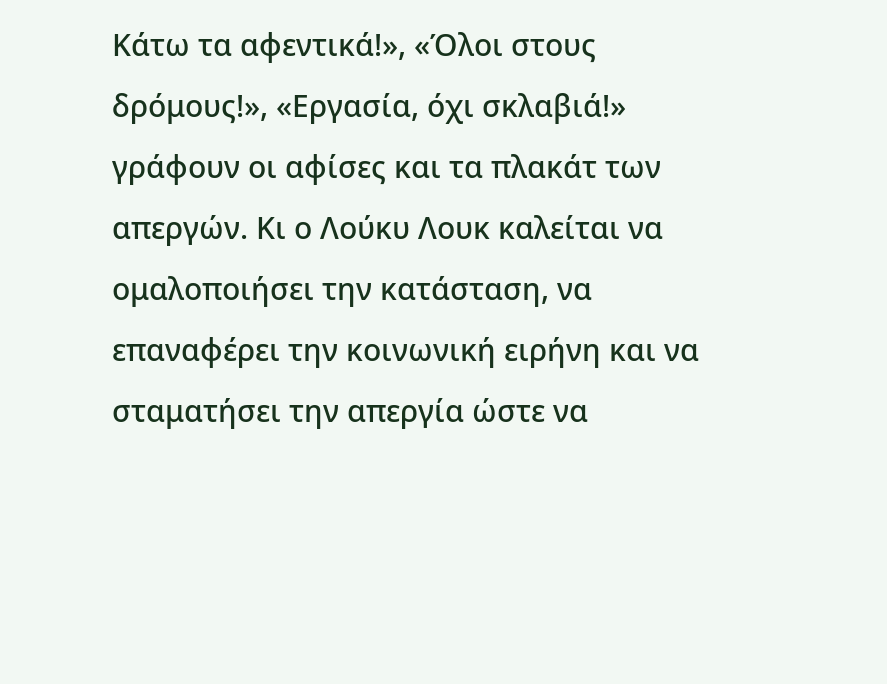Κάτω τα αφεντικά!», «Όλοι στους δρόμους!», «Εργασία, όχι σκλαβιά!» γράφουν οι αφίσες και τα πλακάτ των απεργών. Κι ο Λούκυ Λουκ καλείται να ομαλοποιήσει την κατάσταση, να επαναφέρει την κοινωνική ειρήνη και να σταματήσει την απεργία ώστε να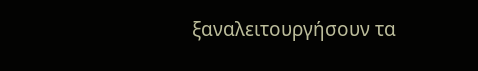ξαναλειτουργήσουν τα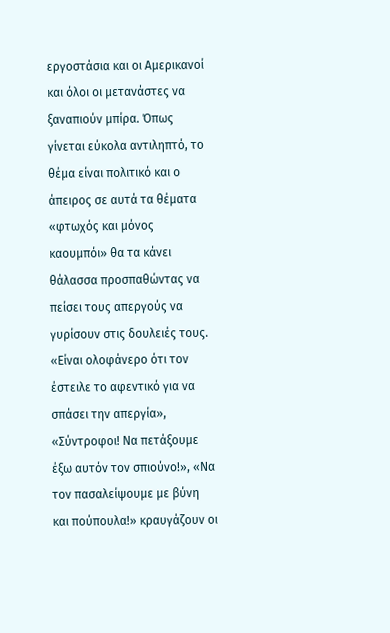εργοστάσια και οι Αμερικανοί και όλοι οι μετανάστες να ξαναπιούν μπίρα. Όπως γίνεται εύκολα αντιληπτό, το θέμα είναι πολιτικό και ο άπειρος σε αυτά τα θέματα «φτωχός και μόνος καουμπόι» θα τα κάνει θάλασσα προσπαθώντας να πείσει τους απεργούς να γυρίσουν στις δουλειές τους. «Είναι ολοφάνερο ότι τον έστειλε το αφεντικό για να σπάσει την απεργία», «Σύντροφοι! Να πετάξουμε έξω αυτόν τον σπιούνο!», «Να τον πασαλείψουμε με βύνη και πούπουλα!» κραυγάζουν οι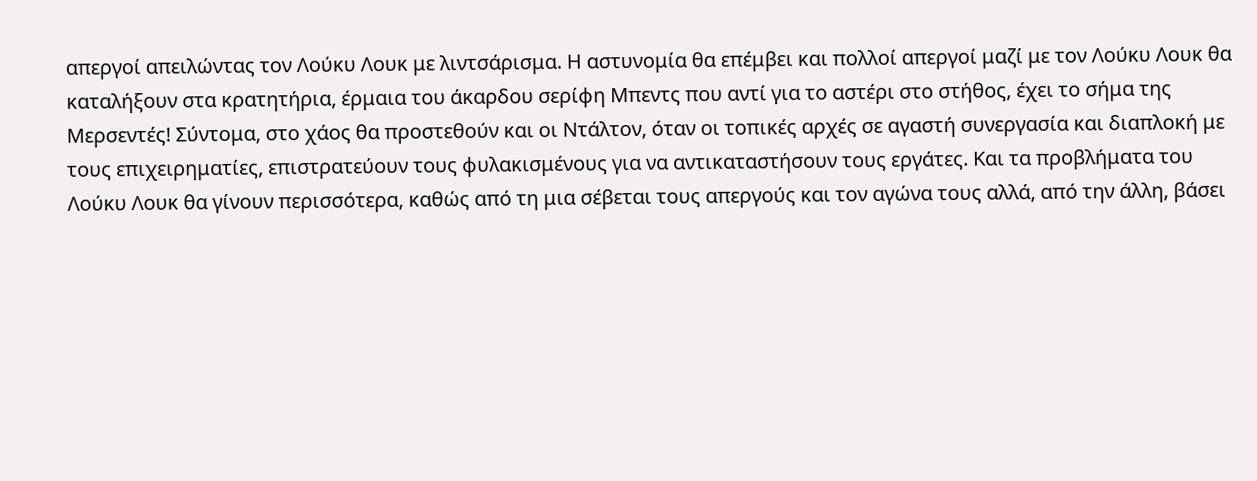απεργοί απειλώντας τον Λούκυ Λουκ με λιντσάρισμα. Η αστυνομία θα επέμβει και πολλοί απεργοί μαζί με τον Λούκυ Λουκ θα καταλήξουν στα κρατητήρια, έρμαια του άκαρδου σερίφη Μπεντς που αντί για το αστέρι στο στήθος, έχει το σήμα της Μερσεντές! Σύντομα, στο χάος θα προστεθούν και οι Ντάλτον, όταν οι τοπικές αρχές σε αγαστή συνεργασία και διαπλοκή με τους επιχειρηματίες, επιστρατεύουν τους φυλακισμένους για να αντικαταστήσουν τους εργάτες. Και τα προβλήματα του Λούκυ Λουκ θα γίνουν περισσότερα, καθώς από τη μια σέβεται τους απεργούς και τον αγώνα τους αλλά, από την άλλη, βάσει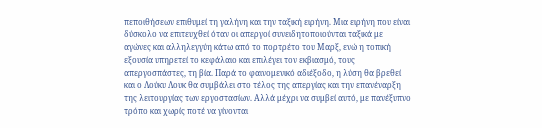πεποιθήσεων επιθυμεί τη γαλήνη και την ταξική ειρήνη. Μια ειρήνη που είναι δύσκολο να επιτευχθεί όταν οι απεργοί συνειδητοποιούνται ταξικά με αγώνες και αλληλεγγύη κάτω από το πορτρέτο του Μαρξ, ενώ η τοπική εξουσία υπηρετεί το κεφάλαιο και επιλέγει τον εκβιασμό, τους απεργοσπάστες, τη βία. Παρά το φαινομενικό αδιέξοδο, η λύση θα βρεθεί και ο Λούκυ Λουκ θα συμβάλει στο τέλος της απεργίας και την επανέναρξη της λειτουργίας των εργοστασίων. Αλλά μέχρι να συμβεί αυτό, με πανέξυπνο τρόπο και χωρίς ποτέ να γίνονται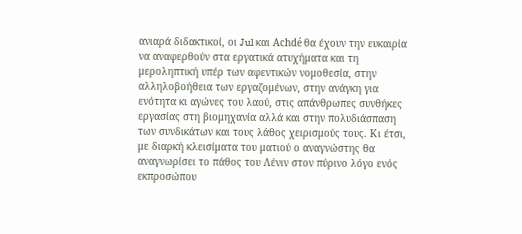ανιαρά διδακτικοί, οι Jul και Achdé θα έχουν την ευκαιρία να αναφερθούν στα εργατικά ατυχήματα και τη μεροληπτική υπέρ των αφεντικών νομοθεσία, στην αλληλοβοήθεια των εργαζομένων, στην ανάγκη για ενότητα κι αγώνες του λαού, στις απάνθρωπες συνθήκες εργασίας στη βιομηχανία αλλά και στην πολυδιάσπαση των συνδικάτων και τους λάθος χειρισμούς τους. Κι έτσι, με διαρκή κλεισίματα του ματιού ο αναγνώστης θα αναγνωρίσει το πάθος του Λένιν στον πύρινο λόγο ενός εκπροσώπου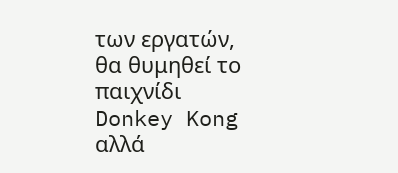των εργατών, θα θυμηθεί το παιχνίδι Donkey Kong αλλά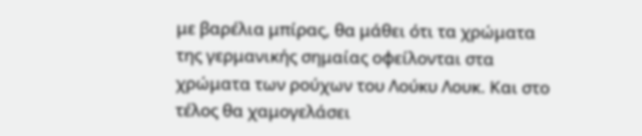με βαρέλια μπίρας, θα μάθει ότι τα χρώματα της γερμανικής σημαίας οφείλονται στα χρώματα των ρούχων του Λούκυ Λουκ. Και στο τέλος θα χαμογελάσει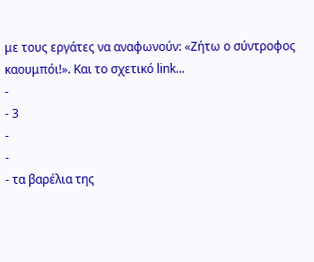με τους εργάτες να αναφωνούν: «Ζήτω ο σύντροφος καουμπόι!». Και το σχετικό link...
-
- 3
-
-
- τα βαρέλια της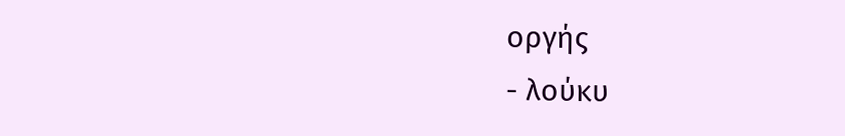οργής
- λούκυ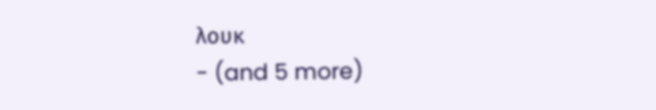λουκ
- (and 5 more)